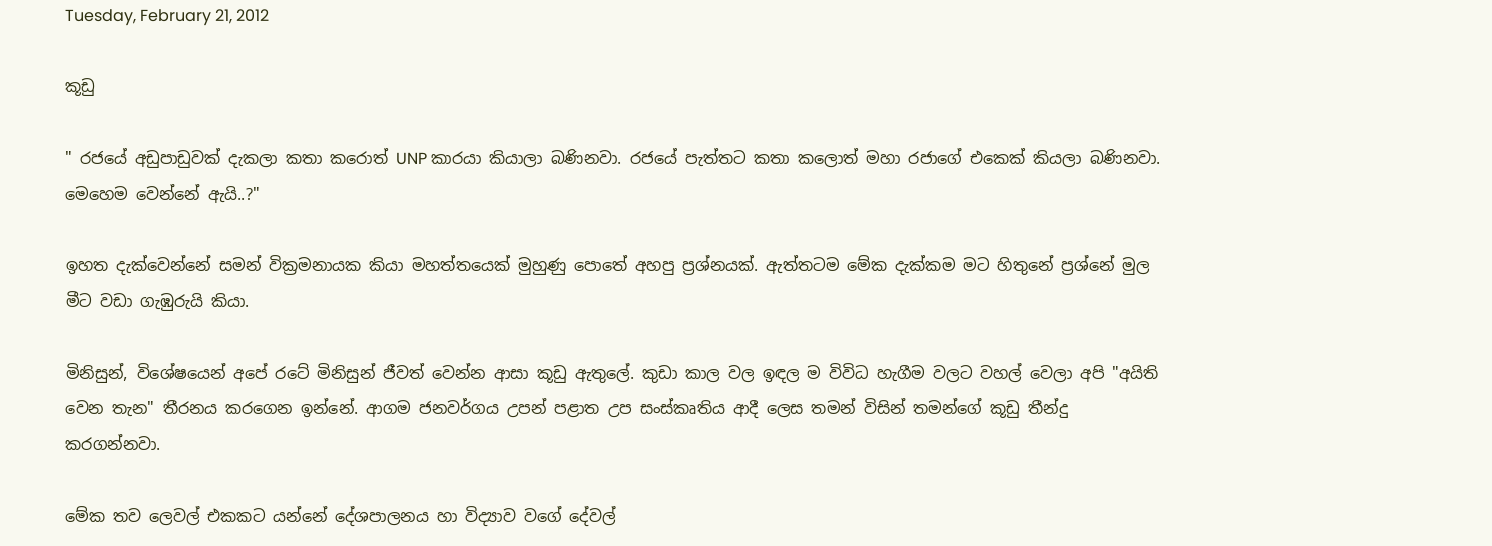Tuesday, February 21, 2012

කූඩු

" රජයේ අඩුපාඩුවක් දැකලා කතා කරොත් UNP කාරයා කියාලා බණිනවා. රජයේ පැත්තට කතා කලොත් මහා රජාගේ එකෙක් කියලා බණිනවා. මෙහෙම වෙන්නේ ඇයි..?"

ඉහත දැක්වෙන්නේ සමන් වික්‍රමනායක කියා මහත්තයෙක් මුහුණු පොතේ අහපු ප්‍රශ්නයක්. ඇත්තටම මේක දැක්කම මට හිතුනේ ප්‍රශ්නේ මුල මීට වඩා ගැඹුරුයි කියා.

මිනිසුන්, විශේෂයෙන් අපේ රටේ මිනිසුන් ජීවත් වෙන්න ආසා කූඩු ඇතුලේ. කුඩා කාල වල ඉඳල ම විවිධ හැගීම වලට වහල් වෙලා අපි "අයිති වෙන තැන" තීරනය කරගෙන ඉන්නේ. ආගම ජනවර්ගය උපන් පළාත උප සංස්කෘතිය ආදී ලෙස තමන් විසින් තමන්ගේ කූඩු තීන්දු කරගන්නවා.

මේක තව ලෙවල් එකකට යන්නේ දේශපාලනය හා විද්‍යාව වගේ දේවල්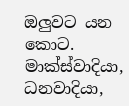ඔලුවට යන කොට. මාක්ස්වාදියා, ධනවාදියා,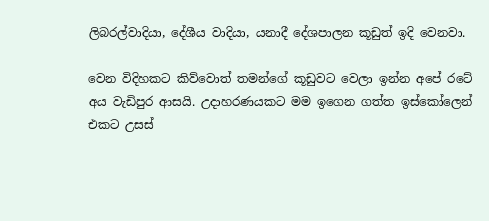ලිබරල්වාදියා, දේශීය වාදියා, යනාදී දේශපාලන කූඩුත් ඉදි වෙනවා.

වෙන විදිහකට කිව්වොත් තමන්ගේ කූඩුවට වෙලා ඉන්න අපේ රටේ අය වැඩිපුර ආසයි. උදාහරණයකට මම ඉගෙන ගත්ත ඉස්කෝලෙන් එකට උසස්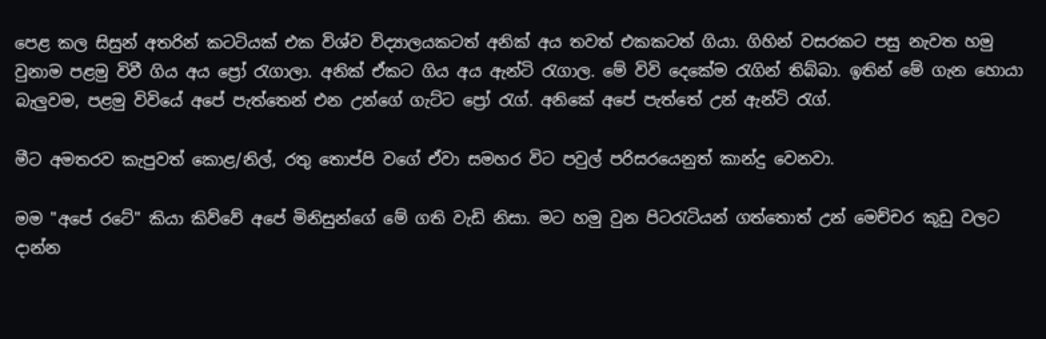පෙළ කල සිසුන් අතරින් කටටියක්‌ එක විශ්ව විද්‍යාලයකටත් අනික් අය තවත් එකකටත් ගියා. ගිහින් වසරකට පසු නැවත හමු වුනාම පළමු විවී ගිය අය ප්‍රෝ රැගාලා. අනික් ඒකට ගිය අය ඇන්ටි රැගාල. මේ විවි දෙකේම රැගින් තිබ්බා. ඉතින් මේ ගැන හොයා බැලුවම, පළමු විවියේ අපේ පැත්තෙන් එන උන්ගේ ගැට්ට ප්‍රෝ රැග්. අනිකේ අපේ පැත්තේ උන් ඇන්ටි රැග්.

මීට අමතරව කැපුවත් කොළ/නිල්, රතු තොප්පි වගේ ඒවා සමහර විට පවුල් පරිසරයෙනුත් කාන්දු වෙනවා.

මම "අපේ රටේ" කියා කිව්වේ අපේ මිනිසුන්ගේ මේ ගති වැඩි නිසා. මට හමු වුන පිටරැටියන් ගත්තොත් උන් මෙච්චර කූඩු වලට දාන්න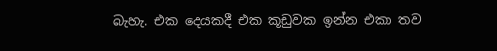බැහැ. එක දෙයකදී එක කූඩුවක ඉන්න එකා තව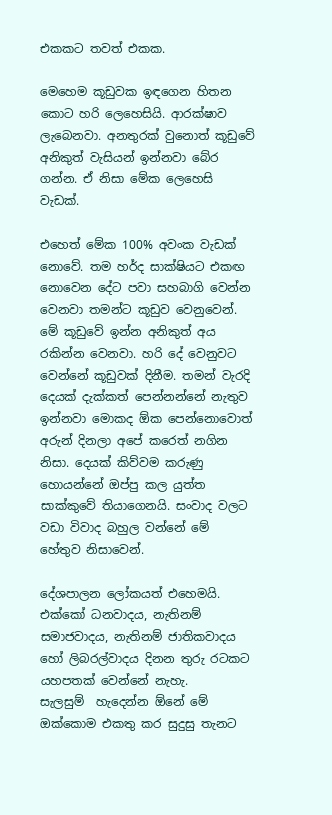එකකට තවත් එකක.

මෙහෙම කූඩුවක ඉඳගෙන හිතන කොට හරි ලෙහෙසියි. ආරක්ෂාව ලැබෙනවා. අනතුරක් වුනොත් කූඩුවේ අනිකුත් වැසියන් ඉන්නවා බේර ගන්න. ඒ නිසා මේක ලෙහෙසි වැඩක්.

එහෙත් මේක 100% අවංක වැඩක් නොවේ. තම හර්ද සාක්ෂියට එකඟ නොවෙන දේට පවා සහබාගි වෙන්න වෙනවා තමන්ට කූඩුව වෙනුවෙන්. මේ කූඩුවේ ඉන්න අනිකුත් අය රකින්න වෙනවා. හරි දේ වෙනුවට වෙන්නේ කූඩුවක් දිනීම. තමන් වැරදි දෙයක් දැක්කත් පෙන්නන්නේ නැතුව ඉන්නවා මොකද ඕක පෙන්නොවොත් අරුන් දිනලා අපේ කරෙත් නගින නිසා. දෙයක් කිව්වම කරුණු හොයන්නේ ඔප්පු කල යුත්ත සාක්කුවේ තියාගෙනයි. සංවාද වලට වඩා විවාද බහුල වන්නේ මේ හේතුව නිසාවෙන්.

දේශපාලන ලෝකයත් එහෙමයි. එක්කෝ ධනවාදය, නැතිනම් සමාජවාදය, නැතිනම් ජාතිකවාදය හෝ ලිබරල්වාදය දිනන තුරු රටකට යහපතක් වෙන්නේ නැහැ.
සැලසුම්  හැදෙන්න ඕනේ මේ ඔක්කොම එකතු කර සුදුසු තැනට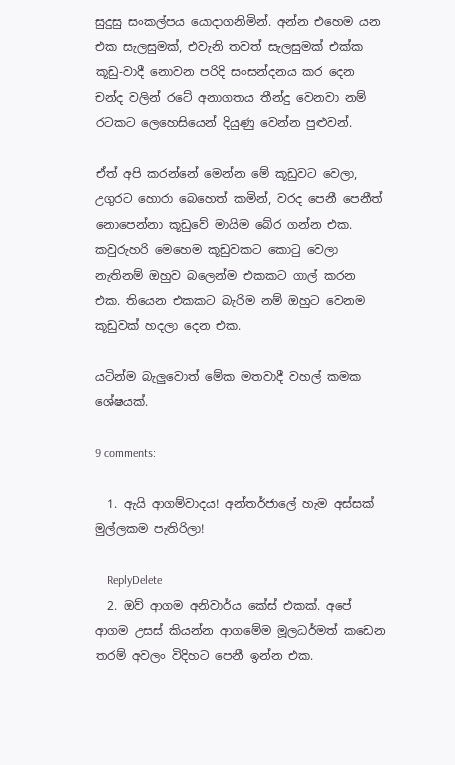සුදුසු සංකල්පය යොදාගනිමින්. අන්න එහෙම යන එක සැලසුමක්, එවැනි තවත් සැලසුමක් එක්ක කූඩු-වාදී නොවන පරිදි සංසන්දනය කර දෙන චන්ද වලින් රටේ අනාගතය තීන්දු වෙනවා නම් රටකට ලෙහෙසියෙන් දියුණු වෙන්න පුළුවන්.

ඒත් අපි කරන්නේ මෙන්න මේ කූඩුවට වෙලා, උගුරට හොරා බෙහෙත් කමින්, වරද පෙනී පෙනීත් නොපෙන්නා කූඩුවේ මායිම බේර ගන්න එක. කවුරුහරි මෙහෙම කූඩුවකට කොටු වෙලා නැතිනම් ඔහුව බලෙන්ම එකකට ගාල් කරන එක. තියෙන එකකට බැරිම නම් ඔහුට වෙනම කූඩුවක් හදලා දෙන එක.

යටින්ම බැලුවොත් මේක මතවාදී වහල් කමක ශේෂයක්.

9 comments:

  1. ඇයි ආගම්වාදය! අන්තර්ජාලේ හැම අස්සක් මුල්ලකම පැතිරිලා!

    ReplyDelete
  2. ඔව් ආගම අනිවාර්ය කේස් එකක්. අපේ ආගම උසස් කියන්න ආගමේම මූලධර්මත් කඩෙන තරම් අවලං විදිහට පෙනී ඉන්න එක.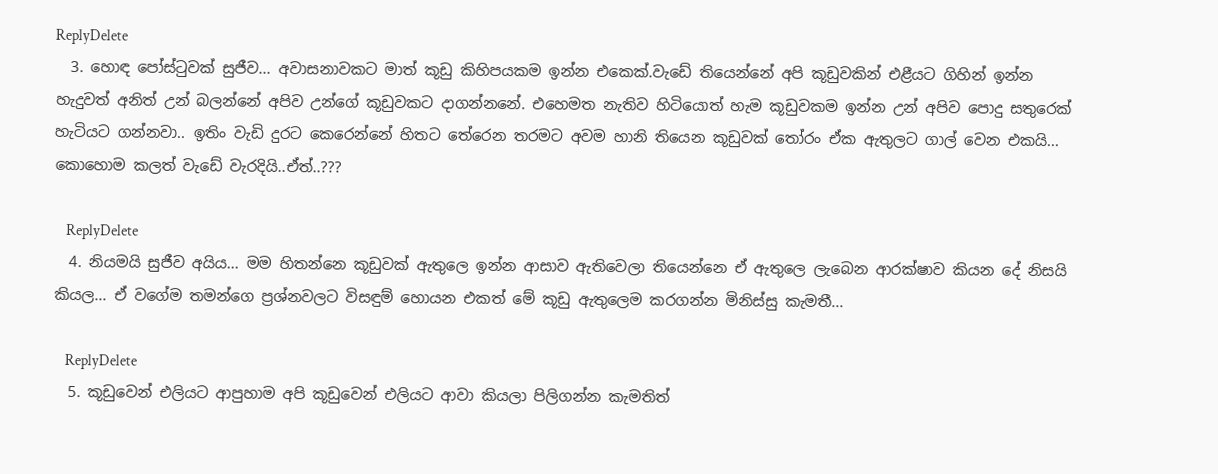ReplyDelete
  3. හොඳ පෝස්ටුවක් සුජීව... අවාසනාවකට මාත් කූඩු කිහිපයකම ඉන්න එකෙක්.වැඩේ තියෙන්නේ අපි කූඩුවකින් එළීයට ගිහින් ඉන්න හැදුවත් අනිත් උන් බලන්නේ අපිව උන්ගේ කූඩුවකට දාගන්නනේ. එහෙමත නැතිව හිටියොත් හැම කූඩුවකම ඉන්න උන් අපිව පොදු සතුරෙක් හැටියට ගන්නවා.. ඉතිං වැඩි දුරට කෙරෙන්නේ හිතට තේරෙන තරමට අවම හානි තියෙන කූඩුවක් තෝරං ඒක ඇතුලට ගාල් වෙන එකයි... කොහොම කලත් වැඩේ වැරදියි..ඒත්..???

    ReplyDelete
  4. නියමයි සුජීව අයිය... මම හිතන්නෙ කූඩුවක් ඇතුලෙ ඉන්න ආසාව ඇතිවෙලා තියෙන්නෙ ඒ ඇතුලෙ ලැබෙන ආරක්ෂාව කියන දේ නිසයි කියල... ඒ වගේම තමන්ගෙ ප්‍රශ්නවලට විසඳුම් හොයන එකත් මේ කූඩු ඇතුලෙම කරගන්න මිනිස්සු කැමතී...

    ReplyDelete
  5. කූඩුවෙන් එලියට ආපුහාම අපි කූඩුවෙන් එලියට ආවා කියලා පිලිගන්න කැමතිත්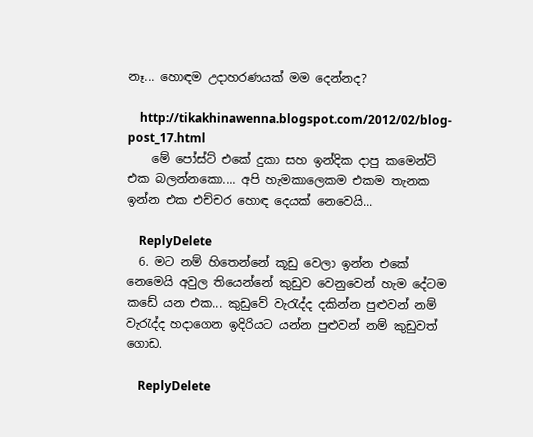නෑ... හොඳම උදාහරණයක් මම දෙන්නද?

    http://tikakhinawenna.blogspot.com/2012/02/blog-post_17.html
    මේ පෝස්ට් එකේ දුකා සහ ඉන්දික දාපු කමෙන්ට් එක බලන්නකො.... අපි හැමකාලෙකම එකම තැනක ඉන්න එක එච්චර හොඳ දෙයක් නෙවෙයි...

    ReplyDelete
  6. මට නම් හිතෙන්නේ කූඩු වෙලා ඉන්න එකේ නෙමෙයි අවුල තියෙන්නේ කුඩුව වෙනුවෙන් හැම දේටම කඩේ යන එක... කුඩුවේ වැරැද්ද දකින්න පුළුවන් නම් වැරැද්ද හදාගෙන ඉදිරියට යන්න පුළුවන් නම් කුඩුවත් ගොඩ.

    ReplyDelete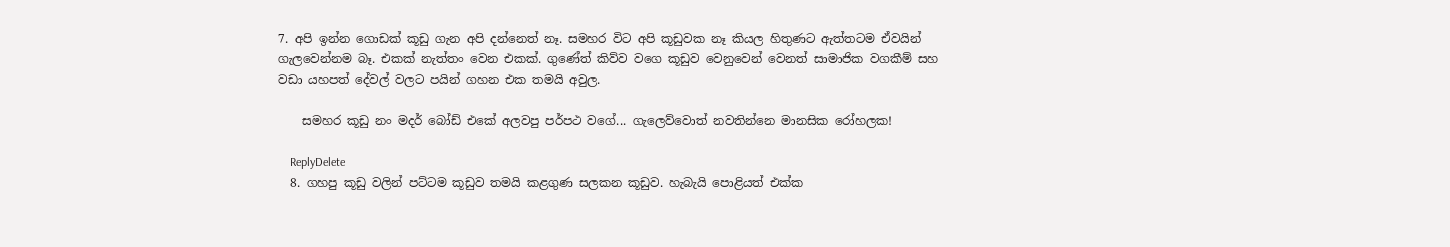7. අපි ඉන්න ගොඩක් කූඩු ගැන අපි දන්නෙත් නෑ. සමහර විට අපි කූඩුවක නෑ කියල හිතුණට ඇත්තටම ඒවයින් ගැලවෙන්නම බෑ. එකක් නැත්තං වෙන එකක්. ගුණේත් කිව්ව වගෙ කූඩුව වෙනුවෙන් වෙනත් සාමාජික වගකීම් සහ වඩා යහපත් දේවල් වලට පයින් ගහන එක තමයි අවුල.

    සමහර කූඩු නං මදර් බෝඩ් එකේ අලවපු පර්පථ වගේ... ගැලෙව්වොත් නවතින්නෙ මානසික රෝහලක!

    ReplyDelete
  8. ගහපු කූඩු වලින් පට්ටම කූඩුව තමයි කළගුණ සලකන කූඩුව. හැබැයි පොළියත් එක්ක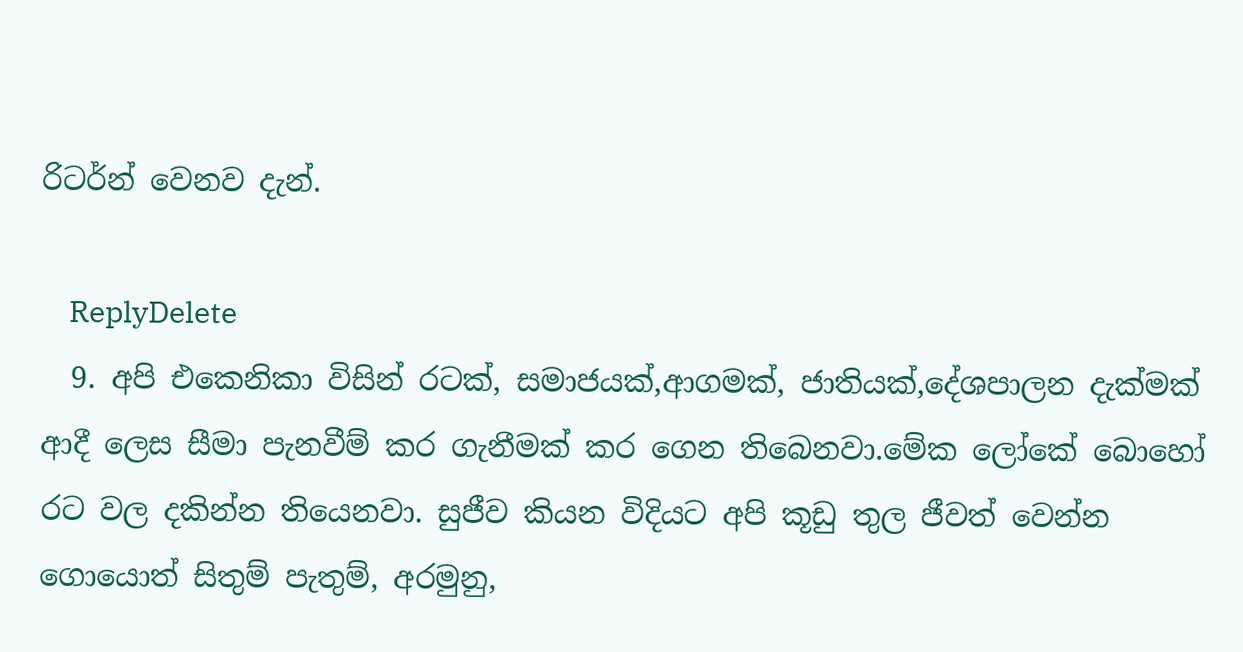රිටර්න් වෙනව දැන්.

    ReplyDelete
  9. අපි එකෙනිකා විසින් රටක්, සමාජයක්,ආගමක්, ජාතියක්,දේශපාලන දැක්මක් ආදී ලෙස සීමා පැනවීම් කර ගැනීමක් කර ගෙන තිබෙනවා.මේක ලෝකේ බොහෝ රට වල දකින්න තියෙනවා. සුජීව කියන විදියට අපි කූඩු තුල ජීවත් වෙන්න ගොයොත් සිතුම් පැතුම්, අරමුනු,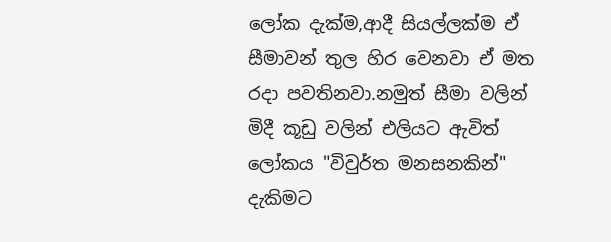ලෝක දැක්ම,ආදී සියල්ලක්ම ඒ සීමාවන් තුල හිර වෙනවා ඒ මත රදා පවතිනවා.නමුත් සීමා වලින් මිදී කූඩු වලින් එලියට ඇවිත් ලෝකය "විවුර්ත මනසනකින්" දැකිමට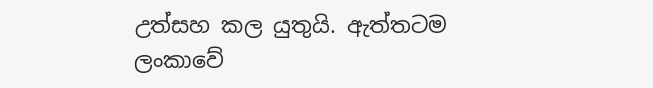උත්සහ කල යුතුයි. ඇත්තටම ලංකාවේ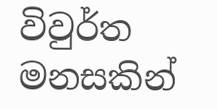විවුර්ත මනසකින්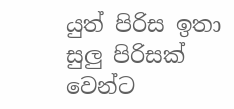යුත් පිරිස ඉතා සුලු පිරිසක් වෙන්ට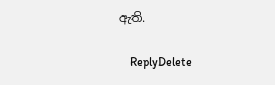ඇති.

    ReplyDelete